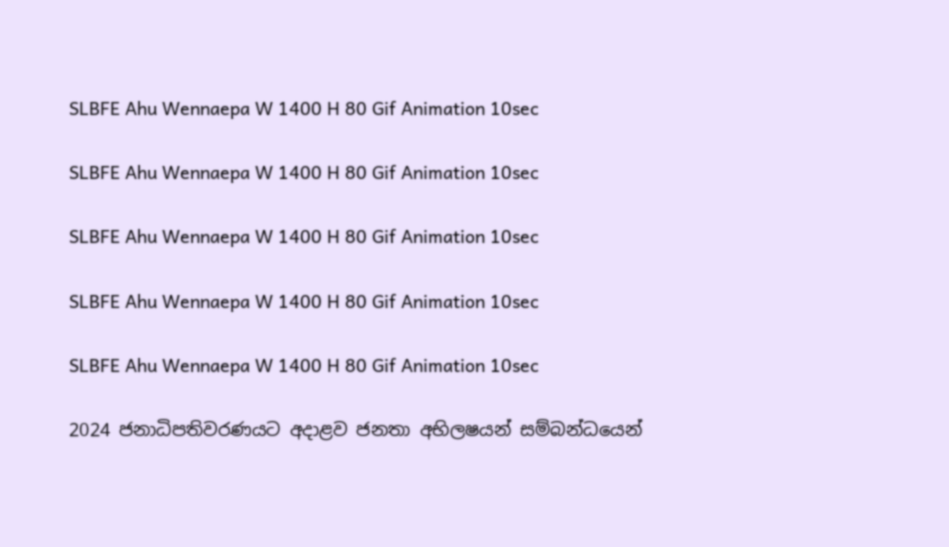SLBFE Ahu Wennaepa W 1400 H 80 Gif Animation 10sec

SLBFE Ahu Wennaepa W 1400 H 80 Gif Animation 10sec

SLBFE Ahu Wennaepa W 1400 H 80 Gif Animation 10sec

SLBFE Ahu Wennaepa W 1400 H 80 Gif Animation 10sec

SLBFE Ahu Wennaepa W 1400 H 80 Gif Animation 10sec

2024 ජනාධිපතිවරණයට අදාළව ජනතා අභිලෂයන් සම්බන්ධයෙන්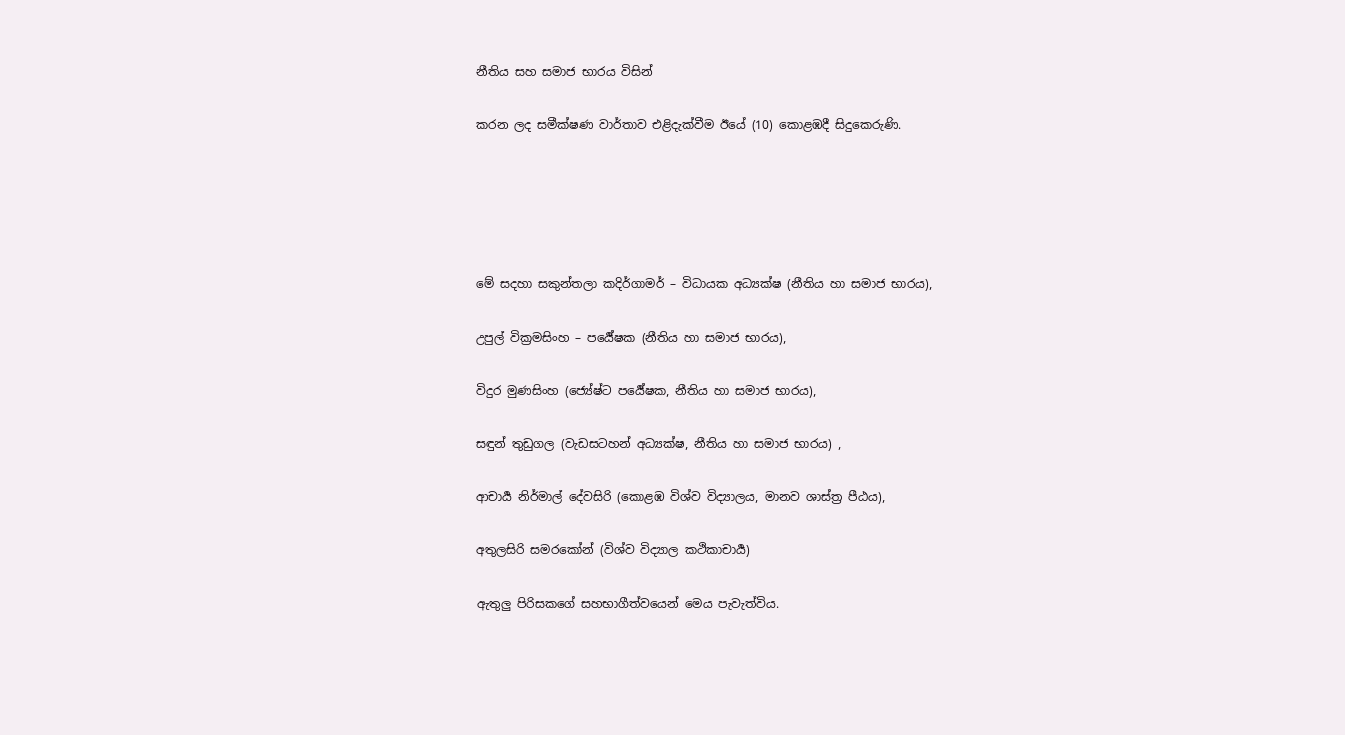නීතිය සහ සමාජ භාරය විසින්‌

කරන ලද සමීක්ෂණ වාර්තාව එළිදැක්වීම ඊයේ (10) කොළඹදී සිදුකෙරුණි.





මේ සදහා සකුන්තලා කදිර්ගාමර් – විධායක අධ්‍යක්ෂ (නීතිය හා සමාජ භාරය),

උපුල් වික්‍රමසිංහ – පර්‍යේෂක (නීතිය හා සමාජ භාරය),

විදුර මුණසිංහ (ජ්‍යේෂ්ට පර්‍යේෂක, නීතිය හා සමාජ භාරය),

සඳුන් තුඩුගල (වැඩසටහන් අධ්‍යක්ෂ, නීතිය හා සමාජ භාරය) ,

ආචාර්‍ය නිර්මාල් දේවසිරි (කොළඹ විශ්ව විද්‍යාලය, මානව ශාස්ත්‍ර පීඨය),

අතුලසිරි සමරකෝන් (විශ්ව විද්‍යාල කථිකාචාර්‍ය)

ඇතුලු පිරිසකගේ සහභාගීත්වයෙන් මෙය පැවැත්විය.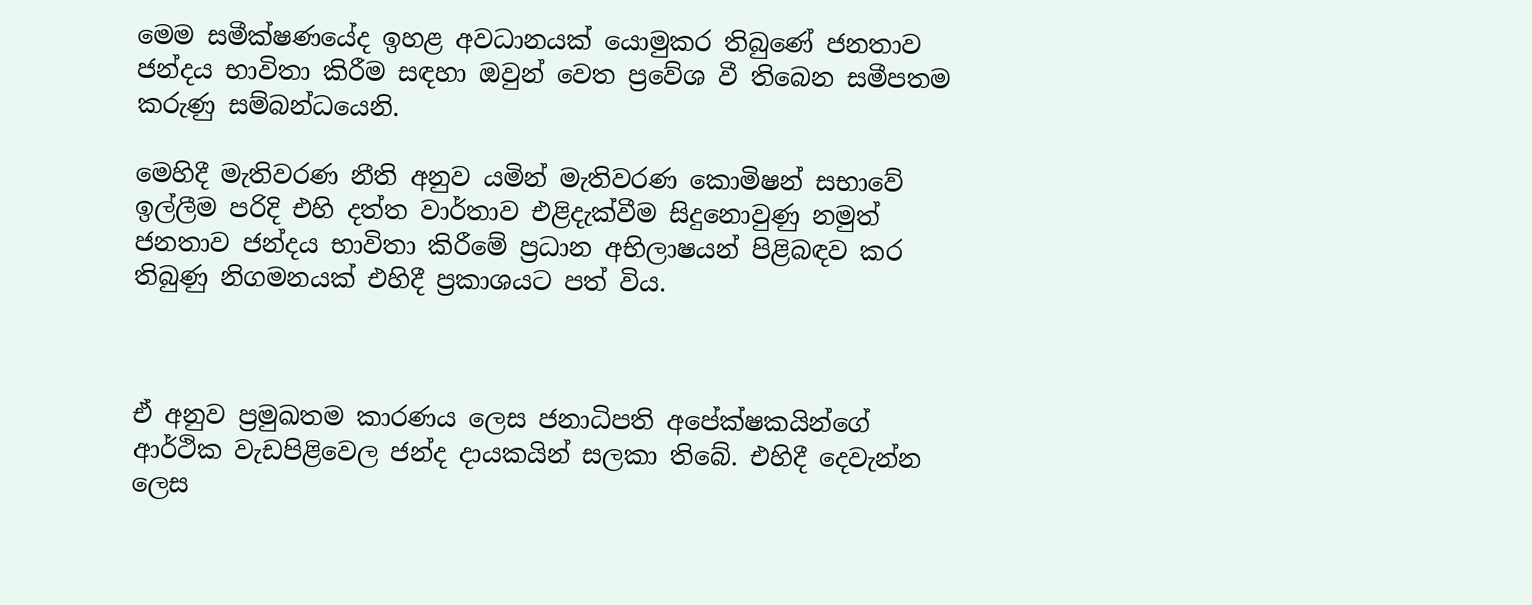මෙම සමීක්ෂණයේද ඉහළ අවධානයක් යොමුකර තිබුණේ ජනතාව ජන්දය භාවිතා කිරීම සඳහා ඔවුන් වෙත ප්‍රවේශ වී තිබෙන සමීපතම කරුණු සම්බන්ධයෙනි.

මෙහිදී මැතිවරණ නීති අනුව යමින් මැතිවරණ කොමිෂන් සභාවේ ඉල්ලීම පරිදි එහි දත්ත වාර්තාව එළිදැක්වීම සිදුනොවුණු නමුත් ජනතාව ජන්දය භාවිතා කිරීමේ ප්‍රධාන අභිලාෂයන් පිළිබඳව කර තිබුණු නිගමනයක් එහිදී ප්‍රකාශයට පත් විය.



ඒ අනුව ප්‍රමුඛතම කාරණය ලෙස ජනාධිපති අපේක්ෂකයින්ගේ ආර්ථික වැඩපිළිවෙල ජන්ද දායකයින් සලකා තිබේ. එහිදී දෙවැන්න ලෙස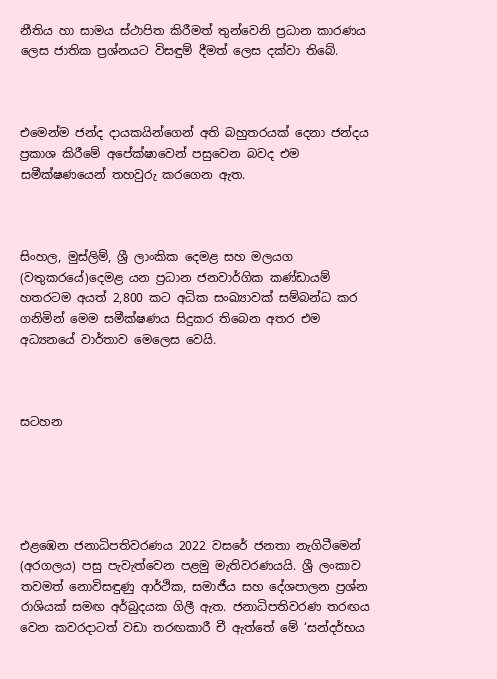නීතිය හා සාමය ස්ථාපිත කිරීමත් තුන්වෙනි ප්‍රධාන කාරණය ලෙස ජාතික ප්‍රශ්නයට විසඳුම් දීමත් ලෙස දක්වා තිබේ.



එමෙන්ම ජන්ද දායකයින්ගෙන් අති බහුතරයක් දෙනා ජන්දය ප්‍රකාශ කිරීමේ අපේක්ෂාවෙන් පසුවෙන බවද එම සමීක්ෂණයෙන් තහවුරු කරගෙන ඇත.



සිංහල, මුස්ලිම්‌, ශ්‍රී ලාංකික දෙමළ සහ මලයග (වතුකරයේ)දෙමළ යන ප්‍රධාන ජනවාර්ගික කණ්ඩායම්‌ හතරටම අයත්‌ 2,800 කට අධික සංඛ්‍යාවක්‌ සම්බන්ධ කර ගනිමින්‌ මෙම සමීක්ෂණය සිදුකර තිබෙන අතර එම අධ්‍යනයේ වාර්තාව මෙලෙස වෙයි.



සටහන





එළඹෙන ජනාධිපතිවරණය 2022 වසරේ ජනතා නැගිටීමෙන්‌ (අරගලය) පසු පැවැත්වෙන පළමු මැතිවරණයයි. ශ්‍රී ලංකාව තවමත්‌ නොවිසඳුණු ආර්ථික, සමාජීය සහ දේශපාලන ප්‍රශ්න රාශියක්‌ සමඟ අර්බුදයක ගිලී ඇත. ජනාධිපතිවරණ තරඟය වෙන කවරදාටත්‌ වඩා තරඟකාරී චී ඇත්තේ මේ ‘සන්දර්භය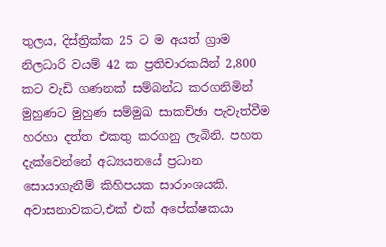තුලය, දිස්ත්‍රික්ක 25 ට ම අයත්‌ ග්‍රාම නිලධාරි වයම්‌ 42 ක ප්‍රතිචාරකයින්‌ 2,800 කට වැඩි ගණනක්‌ සම්බන්ධ කරගනිමින්‌ මුහුණට මුහුණ සම්මුඛ සාකච්ඡා පැවැත්වීම හරහා දත්ත එකතු කරගනු ලැබිනි. පහත දැක්වෙන්නේ අධ්‍යයනයේ ප්‍රධාන සොයාගැනීම්‌ කිහිපයක සාරාංශයකි. අවාසනාවකට,එක්‌ එක්‌ අපේක්ෂකයා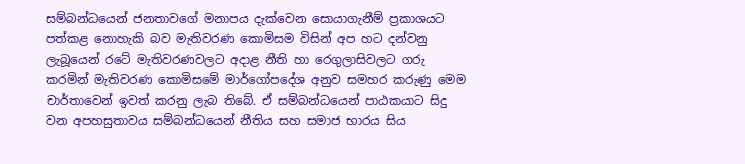සම්බන්ධයෙන්‌ ජනතාවගේ මනාපය දැක්වෙන සොයාගැනීම්‌ ප්‍රකාශයට පත්කළ නොහැකි බව මැතිවරණ කොමිසම විසින්‌ අප හට දන්වනු ලැබූයෙන්‌ රටේ මැතිවරණවලට අදාළ නීති හා රෙගුලාසිවලට ගරු කරමින්‌ මැතිවරණ කොමිසමේ මාර්ගෝපදේශ අනුව සමහර කරුණු මෙම චාර්තාවෙන්‌ ඉවත්‌ කරනු ලැබ තිබේ. ඒ සම්බන්ධයෙන්‌ පාඨකයාට සිදු වන අපහසුතාවය සම්බන්ධයෙන්‌ නීතිය සහ සමාජ භාරය සිය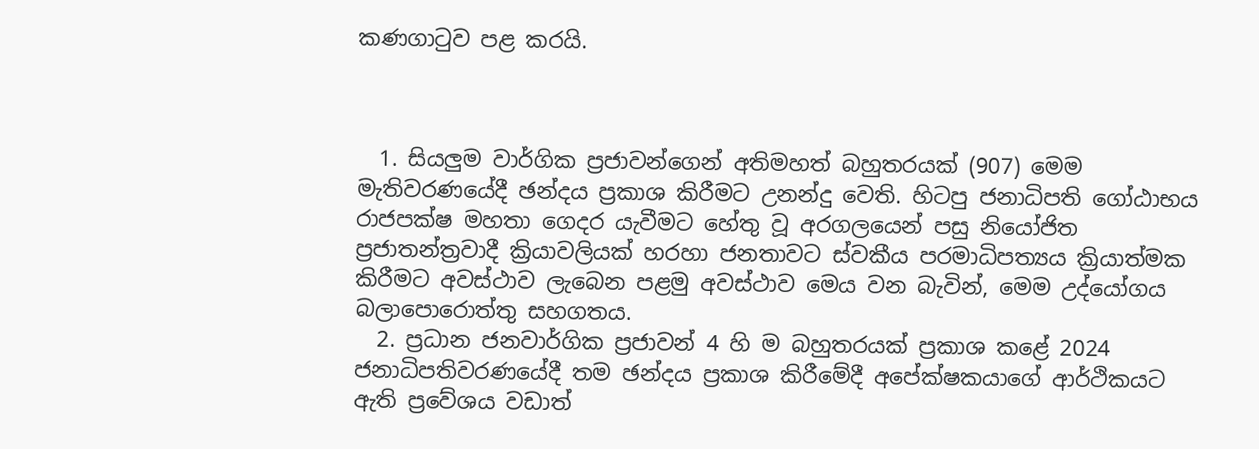කණගාටුව පළ කරයි.



  1. සියලුම වාර්ගික ප්‍රජාවන්ගෙන්‌ අතිමහත්‌ බහුතරයක්‌ (907) මෙම මැතිවරණයේදී ඡන්දය ප්‍රකාශ කිරීමට උනන්දු වෙති. හිටපු ජනාධිපති ගෝඨාභය රාජපක්ෂ මහතා ගෙදර යැවීමට හේතු වූ අරගලයෙන්‌ පසු නියෝජිත ප්‍රජාතන්ත්‍රවාදී ක්‍රියාවලියක්‌ හරහා ජනතාවට ස්වකීය පරමාධිපත්‍යය ක්‍රියාත්මක කිරීමට අවස්ථාව ලැබෙන පළමු අවස්ථාව මෙය වන බැවින්‌, මෙම උද්යෝගය බලාපොරොත්තු සහගතය.
  2. ප්‍රධාන ජනවාර්ගික ප්‍රජාවන්‌ 4 හි ම බහුතරයක්‌ ප්‍රකාශ කළේ 2024 ජනාධිපතිවරණයේදී තම ඡන්දය ප්‍රකාශ කිරීමේදී අපේක්ෂකයාගේ ආර්ථිකයට ඇති ප්‍රවේශය වඩාත්‌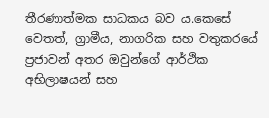තීරණාත්මක සාධකය බව ය.කෙසේ වෙතත්‌, ග්‍රාමීය, නාගරික සහ වතුකරයේ ප්‍රජාවන්‌ අතර ඔවුන්ගේ ආර්ථික අභිලාෂයන්‌ සහ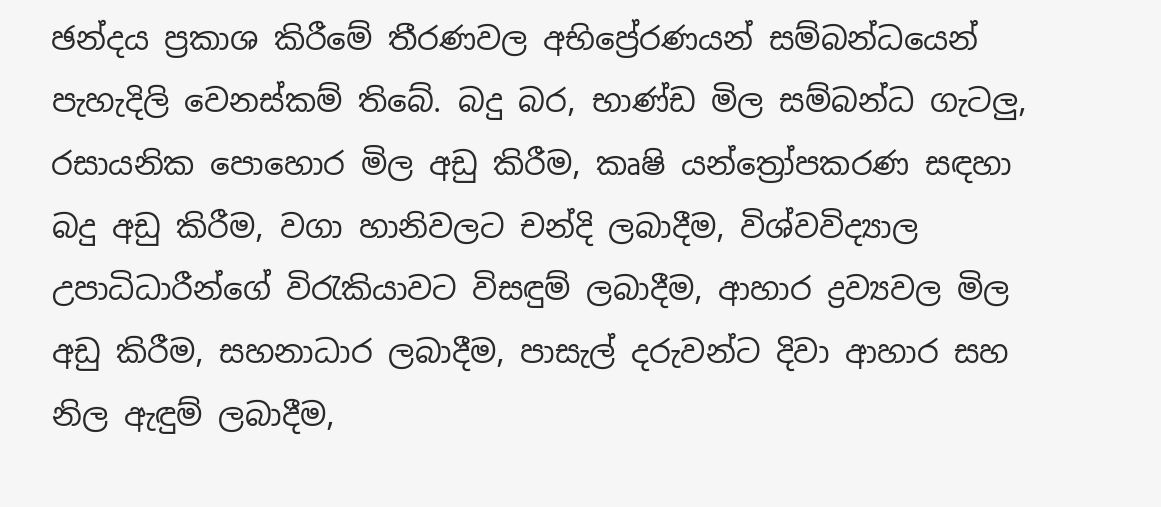ඡන්දය ප්‍රකාශ කිරීමේ තීරණවල අභිප්‍රේරණයන්‌ සම්බන්ධයෙන්‌ පැහැදිලි වෙනස්කම්‌ තිබේ. බදු බර, භාණ්ඩ මිල සම්බන්ධ ගැටලු, රසායනික පොහොර මිල අඩු කිරීම, කෘෂි යන්ත්‍රෝපකරණ සඳහා බදු අඩු කිරීම, වගා හානිවලට චන්දි ලබාදීම, විශ්වවිද්‍යාල උපාධිධාරීන්ගේ විරැකියාවට විසඳුම්‌ ලබාදීම, ආහාර ද්‍රව්‍යවල මිල අඩු කිරීම, සහනාධාර ලබාදීම, පාසැල්‌ දරුවන්ට දිවා ආහාර සහ නිල ඇඳුම්‌ ලබාදීම,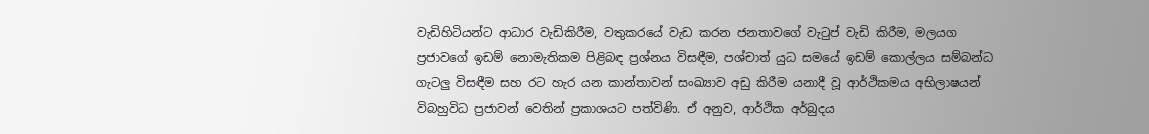වැඩිහිටියන්ට ආධාර වැඩිකිරීම, වතුකරයේ වැඩ කරන ජනතාවගේ වැටුප්‌ වැඩි කිරීම, මලයග ප්‍රජාවගේ ඉඩම්‌ නොමැතිකම පිළිබඳ ප්‍රශ්නය විසඳීම, පශ්චාත්‌ යුධ සමයේ ඉඩම්‌ කොල්ලය සම්බන්ධ ගැටලු විසඳීම සහ රට හැර යන කාන්තාවන්‌ සංඛ්‍යාව අඩු කිරීම යනාදී වූ ආර්ථිකමය අභිලාෂයන්‌ විබහුවිධ ප්‍රජාවන්‌ වෙතින්‌ ප්‍රකාශයට පත්විණි. ඒ අනුව, ආර්ථික අර්බුදය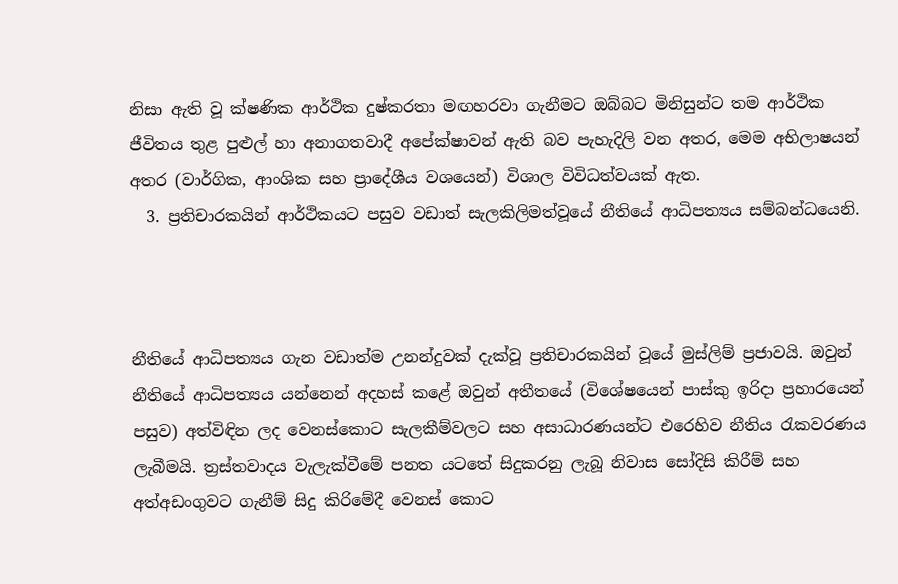නිසා ඇති වූ ක්ෂණික ආර්ථික දුෂ්කරතා මඟහරවා ගැනීමට ඔබ්බට මිනිසුන්ට තම ආර්ථික ජීවිතය තුළ පුළුල්‌ හා අනාගතවාදී අපේක්ෂාවන්‌ ඇති බව පැහැදිලි වන අතර, මෙම අභිලාෂයන්‌ අතර (වාර්ගික, ආංශික සහ ප්‍රාදේශීය වශයෙන්‌) විශාල විවිධත්වයක්‌ ඇත.
  3. ප්‍රතිචාරකයින්‌ ආර්ථිකයට පසුව වඩාත්‌ සැලකිලිමත්වූයේ නීතියේ ආධිපත්‍යය සම්බන්ධයෙනි.



නීතියේ ආධිපත්‍යය ගැන වඩාත්ම උනන්දුවක්‌ දැක්වූ ප්‍රතිචාරකයින්‌ වූයේ මුස්ලිම්‌ ප්‍රජාවයි. ඔවුන්‌ නීතියේ ආධිපත්‍යය යන්නෙන්‌ අදහස්‌ කළේ ඔවුන්‌ අතීතයේ (විශේෂයෙන්‌ පාස්කු ඉරිදා ප්‍රහාරයෙන්‌ පසුව) අත්විඳින ලද වෙනස්කොට සැලකීම්වලට සහ අසාධාරණයන්ට එරෙහිව නීතිය රැකවරණය ලැබීමයි. ත්‍රස්තවාදය වැලැක්වීමේ පනත යටතේ සිදුකරනු ලැබූ නිවාස සෝදිසි කිරීම්‌ සහ අත්‌අඩංගුවට ගැනීම්‌ සිදු කිරිමේදී වෙනස්‌ කොට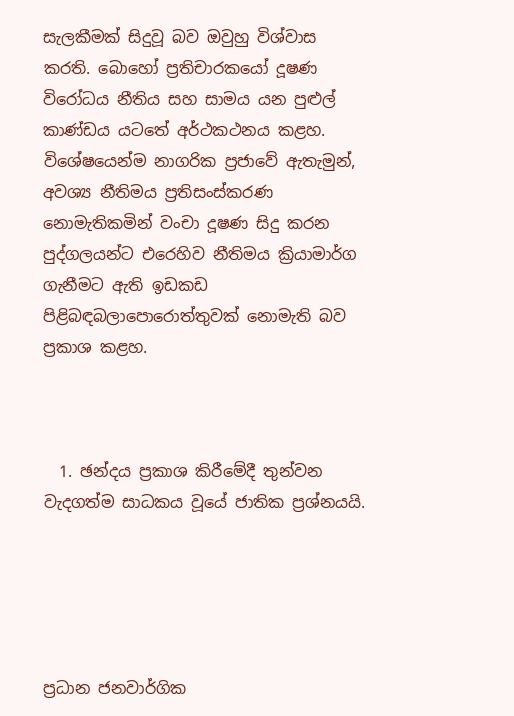සැලකීමක්‌ සිදුවූ බව ඔවුහු විශ්වාස කරති. බොහෝ ප්‍රතිචාරකයෝ දූෂණ විරෝධය නීතිය සහ සාමය යන පුළුල්‌ කාණ්ඩය යටතේ අර්ථකථනය කළහ. විශේෂයෙන්ම නාගරික ප්‍රජාවේ ඇතැමුන්‌, අවශ්‍ය නීතිමය ප්‍රතිසංස්කරණ නොමැතිකමින්‌ වංචා දූෂණ සිදු කරන පුද්ගලයන්ට එරෙහිව නීතිමය ක්‍රියාමාර්ග ගැනීමට ඇති ඉඩකඩ පිළිබඳබලාපොරොත්තුවක්‌ නොමැති බව ප්‍රකාශ කළහ.



  1. ඡන්දය ප්‍රකාශ කිරීමේදී තුන්වන වැදගත්ම සාධකය වූයේ ජාතික ප්‍රශ්නයයි.





ප්‍රධාන ජනවාර්ගික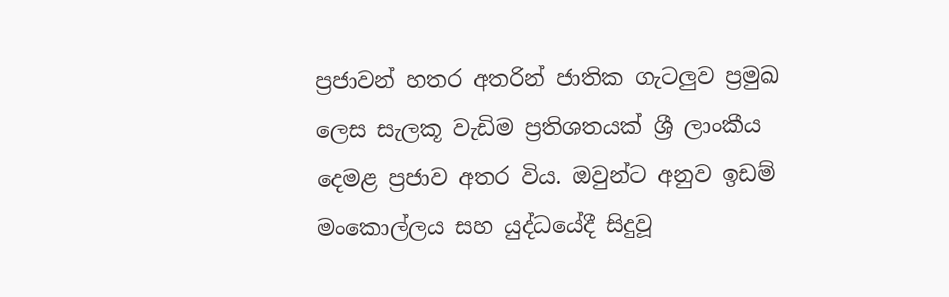ප්‍රජාවන්‌ හතර අතරින්‌ ජාතික ගැටලුව ප්‍රමුඛ ලෙස සැලකූ වැඩිම ප්‍රතිශතයක්‌ ශ්‍රී ලාංකීය දෙමළ ප්‍රජාව අතර විය. ඔවුන්ට අනුව ඉඩම්‌ මංකොල්ලය සහ යුද්ධයේදී සිදුවූ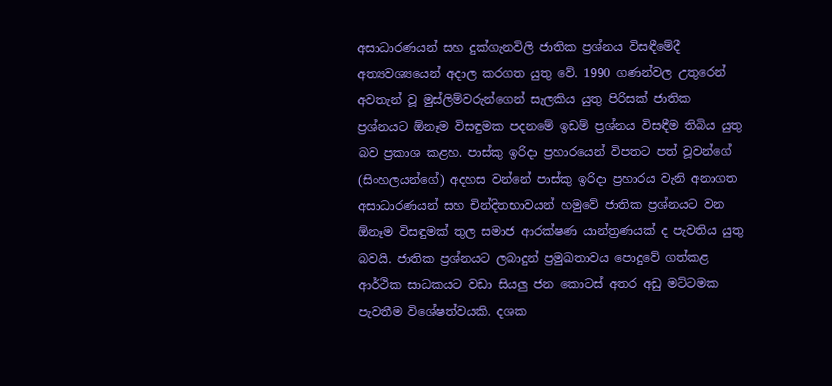අසාධාරණයන්‌ සහ දුක්ගැනවිලි ජාතික ප්‍රශ්නය විසඳීමේදී අත්‍යවශ්‍යයෙන්‌ අදාල කරගත යුතු වේ. 1990 ගණන්වල උතුරෙන්‌ අවතැන්‌ වූ මුස්ලිම්වරුන්ගෙන්‌ සැලකිය යුතු පිරිසක්‌ ජාතික ප්‍රශ්නයට ඕනෑම විසඳුමක පදනමේ ඉඩම්‌ ප්‍රශ්නය විසඳීම තිබිය යුතු බව ප්‍රකාශ කළහ. පාස්කු ඉරිදා ප්‍රහාරයෙන්‌ විපතට පත්‌ වූවන්ගේ (සිංහලයන්ගේ) අදහස වන්නේ පාස්කු ඉරිදා ප්‍රහාරය වැනි අනාගත අසාධාරණයන්‌ සහ චින්දිතභාවයන්‌ හමුවේ ජාතික ප්‍රශ්නයට වන ඕනෑම විසඳුමක්‌ තුල සමාජ ආරක්ෂණ යාන්ත්‍රණයක්‌ ද පැවතිය යුතු බවයි. ජාතික ප්‍රශ්නයට ලබාදුන්‌ ප්‍රමුඛතාවය පොදුවේ ගත්කළ ආර්ථික සාධකයට වඩා සියලු ජන කොටස්‌ අතර අඩු මට්ටමක පැවතීම විශේෂත්වයකි. දශක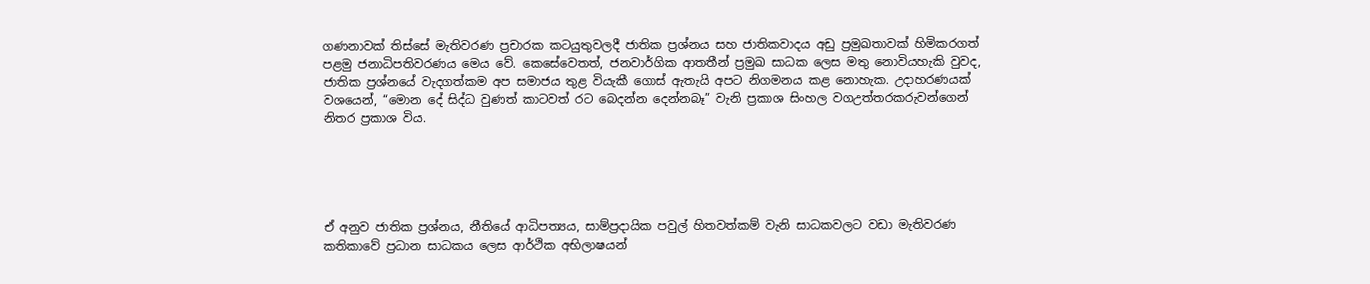ගණනාවක්‌ තිස්සේ මැතිවරණ ප්‍රචාරක කටයුතුවලදී ජාතික ප්‍රශ්නය සහ ජාතිකවාදය අඩු ප්‍රමුඛතාවක්‌ හිමිකරගත්‌ පළමු ජනාධිපතිවරණය මෙය වේ. කෙසේවෙතත්‌, ජනවාර්ගික ආතතීන්‌ ප්‍රමුඛ සාධක ලෙස මතු නොවියහැකි වුවද, ජාතික ප්‍රශ්නයේ වැදගත්කම අප සමාජය තුළ වියැකී ගොස්‌ ඇතැයි අපට නිගමනය කළ නොහැක. උදාහරණයක්‌ වශයෙන්‌, “මොන දේ සිද්ධ වුණත්‌ කාටවත්‌ රට බෙදන්න දෙන්නබෑ” වැනි ප්‍රකාශ සිංහල වගඋත්තරකරුවන්ගෙන්‌ නිතර ප්‍රකාශ විය.





ඒ අනුව ජාතික ප්‍රශ්නය, නීතියේ ආධිපත්‍යය, සාම්ප්‍රදායික පවුල්‌ හිතවත්කම්‌ වැනි සාධකවලට වඩා මැතිවරණ කතිකාවේ ප්‍රධාන සාධකය ලෙස ආර්ථික අභිලාෂයන්‌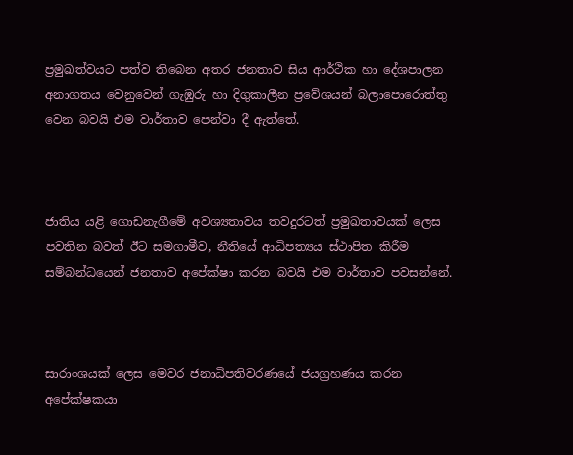ප්‍රමුඛත්වයට පත්ව තිබෙන අතර ජනතාව සිය ආර්ථික හා දේශපාලන අනාගතය වෙනුවෙන් ගැඹුරු හා දිගුකාලීන ප්‍රවේශයන් බලාපොරොත්තු වෙන බවයි එම වාර්තාව පෙන්වා දී ඇත්තේ.



ජාතිය යළි ගොඩනැගීමේ අවශ්‍යතාවය තවදුරටත්‌ ප්‍රමුඛතාවයක්‌ ලෙස පවතින බවත් ඊට සමගාමීව, නීතියේ ආධිපත්‍යය ස්ථාපිත කිරීම සම්බන්ධයෙන් ජනතාව අපේක්ෂා කරන බවයි එම වාර්තාව පවසන්නේ.



සාරාංශයක් ලෙස මෙවර ජනාධිපතිවරණයේ ජයග්‍රහණය කරන අපේක්ෂකයා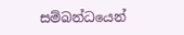සම්බන්ධයෙන්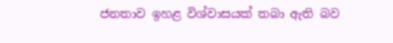ජනතාව ඉහළ විශ්වාසයක් තබා ඇති බව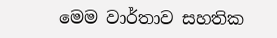මෙම වාර්තාව සහතික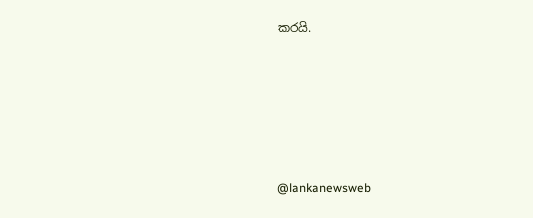කරයි.





@lankanewsweb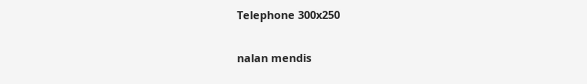Telephone 300x250

nalan mendis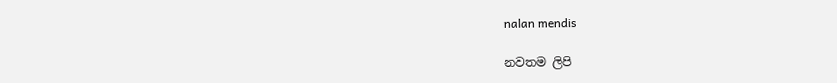nalan mendis

නවතම ලිපි